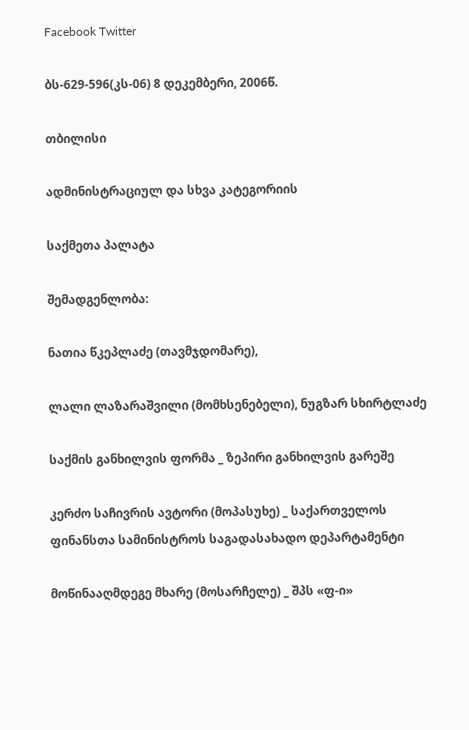Facebook Twitter

ბს-629-596(კს-06) 8 დეკემბერი, 2006წ.

თბილისი

ადმინისტრაციულ და სხვა კატეგორიის

საქმეთა პალატა

შემადგენლობა:

ნათია წკეპლაძე (თავმჯდომარე),

ლალი ლაზარაშვილი (მომხსენებელი), ნუგზარ სხირტლაძე

საქმის განხილვის ფორმა _ ზეპირი განხილვის გარეშე

კერძო საჩივრის ავტორი (მოპასუხე) _ საქართველოს ფინანსთა სამინისტროს საგადასახადო დეპარტამენტი

მოწინააღმდეგე მხარე (მოსარჩელე) _ შპს «ფ-ი»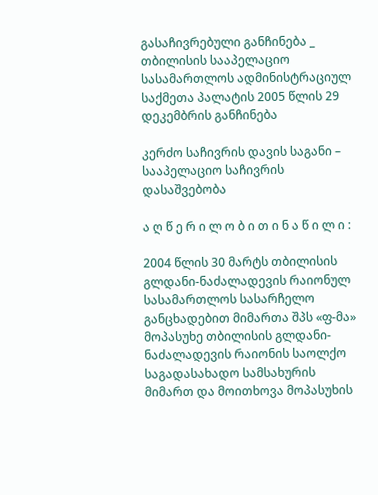გასაჩივრებული განჩინება _ თბილისის სააპელაციო სასამართლოს ადმინისტრაციულ საქმეთა პალატის 2005 წლის 29 დეკემბრის განჩინება

კერძო საჩივრის დავის საგანი – სააპელაციო საჩივრის დასაშვებობა

ა ღ წ ე რ ი ლ ო ბ ი თ ი ნ ა წ ი ლ ი :

2004 წლის 30 მარტს თბილისის გლდანი-ნაძალადევის რაიონულ სასამართლოს სასარჩელო განცხადებით მიმართა შპს «ფ-მა» მოპასუხე თბილისის გლდანი-ნაძალადევის რაიონის საოლქო საგადასახადო სამსახურის მიმართ და მოითხოვა მოპასუხის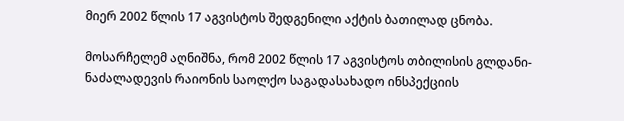მიერ 2002 წლის 17 აგვისტოს შედგენილი აქტის ბათილად ცნობა.

მოსარჩელემ აღნიშნა, რომ 2002 წლის 17 აგვისტოს თბილისის გლდანი-ნაძალადევის რაიონის საოლქო საგადასახადო ინსპექციის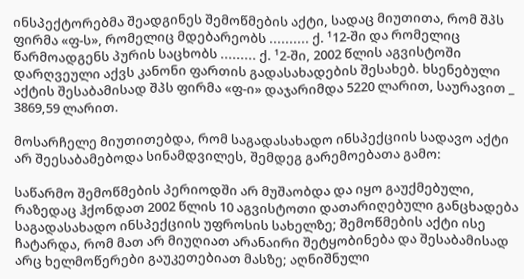ინსპექტორებმა შეადგინეს შემოწმების აქტი, სადაც მიუთითა, რომ შპს ფირმა «ფ-ს», რომელიც მდებარეობს .......... ქ. ¹12-ში და რომელიც წარმოადგენს პურის საცხობს ......... ქ. ¹2-ში, 2002 წლის აგვისტოში დარღვეული აქვს კანონი ფართის გადასახადების შესახებ. ხსენებული აქტის შესაბამისად შპს ფირმა «ფ-ი» დაჯარიმდა 5220 ლარით, საურავით _ 3869,59 ლარით.

მოსარჩელე მიუთითებდა, რომ საგადასახადო ინსპექციის სადავო აქტი არ შეესაბამებოდა სინამდვილეს, შემდეგ გარემოებათა გამო:

საწარმო შემოწმების პერიოდში არ მუშაობდა და იყო გაუქმებული, რაზედაც ჰქონდათ 2002 წლის 10 აგვისტოთი დათარიღებული განცხადება საგადასახადო ინსპექციის უფროსის სახელზე; შემოწმების აქტი ისე ჩატარდა, რომ მათ არ მიუღიათ არანაირი შეტყობინება და შესაბამისად არც ხელმოწერები გაუკეთებიათ მასზე; აღნიშნული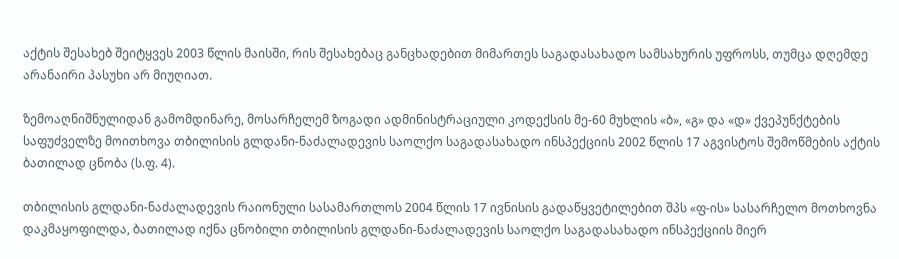აქტის შესახებ შეიტყვეს 2003 წლის მაისში, რის შესახებაც განცხადებით მიმართეს საგადასახადო სამსახურის უფროსს, თუმცა დღემდე არანაირი პასუხი არ მიუღიათ.

ზემოაღნიშნულიდან გამომდინარე, მოსარჩელემ ზოგადი ადმინისტრაციული კოდექსის მე-60 მუხლის «ბ», «გ» და «დ» ქვეპუნქტების საფუძველზე მოითხოვა თბილისის გლდანი-ნაძალადევის საოლქო საგადასახადო ინსპექციის 2002 წლის 17 აგვისტოს შემოწმების აქტის ბათილად ცნობა (ს.ფ. 4).

თბილისის გლდანი-ნაძალადევის რაიონული სასამართლოს 2004 წლის 17 ივნისის გადაწყვეტილებით შპს «ფ-ის» სასარჩელო მოთხოვნა დაკმაყოფილდა, ბათილად იქნა ცნობილი თბილისის გლდანი-ნაძალადევის საოლქო საგადასახადო ინსპექციის მიერ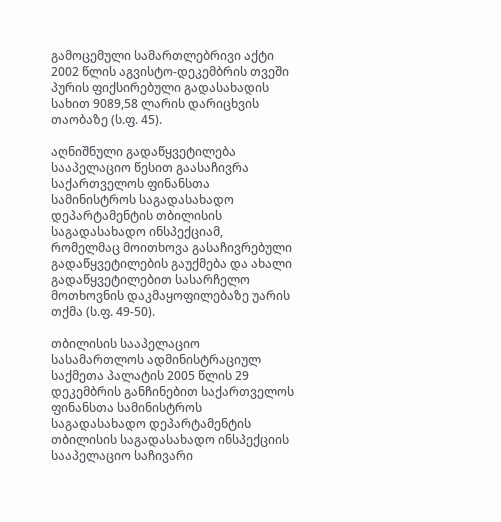გამოცემული სამართლებრივი აქტი 2002 წლის აგვისტო-დეკემბრის თვეში პურის ფიქსირებული გადასახადის სახით 9089,58 ლარის დარიცხვის თაობაზე (ს.ფ. 45).

აღნიშნული გადაწყვეტილება სააპელაციო წესით გაასაჩივრა საქართველოს ფინანსთა სამინისტროს საგადასახადო დეპარტამენტის თბილისის საგადასახადო ინსპექციამ, რომელმაც მოითხოვა გასაჩივრებული გადაწყვეტილების გაუქმება და ახალი გადაწყვეტილებით სასარჩელო მოთხოვნის დაკმაყოფილებაზე უარის თქმა (ს.ფ. 49-50).

თბილისის სააპელაციო სასამართლოს ადმინისტრაციულ საქმეთა პალატის 2005 წლის 29 დეკემბრის განჩინებით საქართველოს ფინანსთა სამინისტროს საგადასახადო დეპარტამენტის თბილისის საგადასახადო ინსპექციის სააპელაციო საჩივარი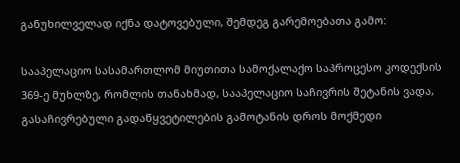განუხილველად იქნა დატოვებული, შემდეგ გარემოებათა გამო:

სააპელაციო სასამართლომ მიუთითა სამოქალაქო საპროცესო კოდექსის 369-ე მუხლზე, რომლის თანახმად, სააპელაციო საჩივრის შეტანის ვადა, გასაჩივრებული გადაწყვეტილების გამოტანის დროს მოქმედი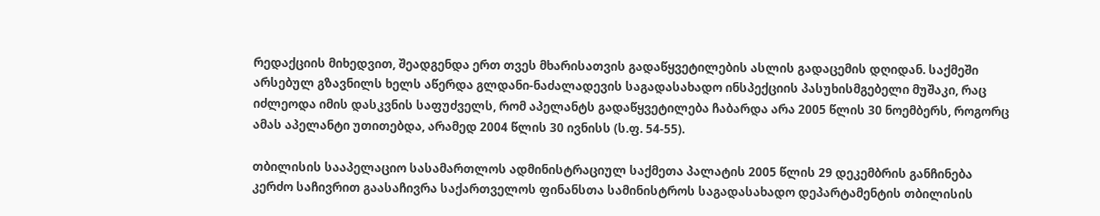რედაქციის მიხედვით, შეადგენდა ერთ თვეს მხარისათვის გადაწყვეტილების ასლის გადაცემის დღიდან. საქმეში არსებულ გზავნილს ხელს აწერდა გლდანი-ნაძალადევის საგადასახადო ინსპექციის პასუხისმგებელი მუშაკი, რაც იძლეოდა იმის დასკვნის საფუძველს, რომ აპელანტს გადაწყვეტილება ჩაბარდა არა 2005 წლის 30 ნოემბერს, როგორც ამას აპელანტი უთითებდა, არამედ 2004 წლის 30 ივნისს (ს.ფ. 54-55).

თბილისის სააპელაციო სასამართლოს ადმინისტრაციულ საქმეთა პალატის 2005 წლის 29 დეკემბრის განჩინება კერძო საჩივრით გაასაჩივრა საქართველოს ფინანსთა სამინისტროს საგადასახადო დეპარტამენტის თბილისის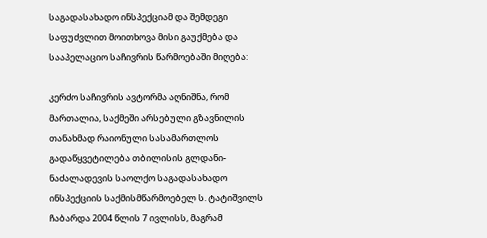საგადასახადო ინსპექციამ და შემდეგი საფუძვლით მოითხოვა მისი გაუქმება და სააპელაციო საჩივრის წარმოებაში მიღება:

კერძო საჩივრის ავტორმა აღნიშნა, რომ მართალია, საქმეში არსებული გზავნილის თანახმად რაიონული სასამართლოს გადაწყვეტილება თბილისის გლდანი-ნაძალადევის საოლქო საგადასახადო ინსპექციის საქმისმწარმოებელ ს. ტატიშვილს ჩაბარდა 2004 წლის 7 ივლისს, მაგრამ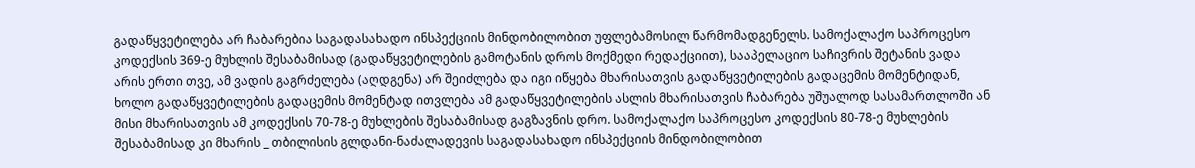გადაწყვეტილება არ ჩაბარებია საგადასახადო ინსპექციის მინდობილობით უფლებამოსილ წარმომადგენელს. სამოქალაქო საპროცესო კოდექსის 369-ე მუხლის შესაბამისად (გადაწყვეტილების გამოტანის დროს მოქმედი რედაქციით), სააპელაციო საჩივრის შეტანის ვადა არის ერთი თვე, ამ ვადის გაგრძელება (აღდგენა) არ შეიძლება და იგი იწყება მხარისათვის გადაწყვეტილების გადაცემის მომენტიდან, ხოლო გადაწყვეტილების გადაცემის მომენტად ითვლება ამ გადაწყვეტილების ასლის მხარისათვის ჩაბარება უშუალოდ სასამართლოში ან მისი მხარისათვის ამ კოდექსის 70-78-ე მუხლების შესაბამისად გაგზავნის დრო. სამოქალაქო საპროცესო კოდექსის 80-78-ე მუხლების შესაბამისად კი მხარის _ თბილისის გლდანი-ნაძალადევის საგადასახადო ინსპექციის მინდობილობით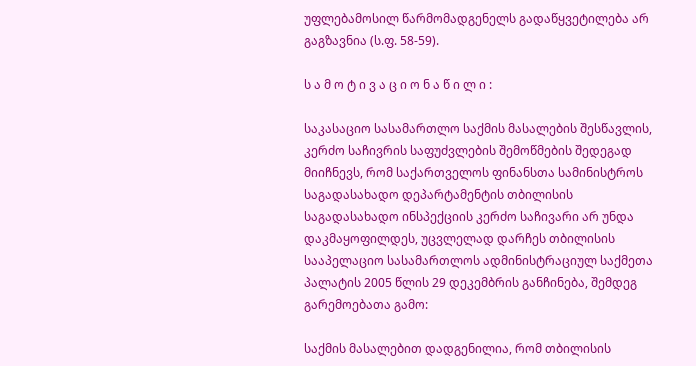უფლებამოსილ წარმომადგენელს გადაწყვეტილება არ გაგზავნია (ს.ფ. 58-59).

ს ა მ ო ტ ი ვ ა ც ი ო ნ ა წ ი ლ ი :

საკასაციო სასამართლო საქმის მასალების შესწავლის, კერძო საჩივრის საფუძვლების შემოწმების შედეგად მიიჩნევს, რომ საქართველოს ფინანსთა სამინისტროს საგადასახადო დეპარტამენტის თბილისის საგადასახადო ინსპექციის კერძო საჩივარი არ უნდა დაკმაყოფილდეს, უცვლელად დარჩეს თბილისის სააპელაციო სასამართლოს ადმინისტრაციულ საქმეთა პალატის 2005 წლის 29 დეკემბრის განჩინება, შემდეგ გარემოებათა გამო:

საქმის მასალებით დადგენილია, რომ თბილისის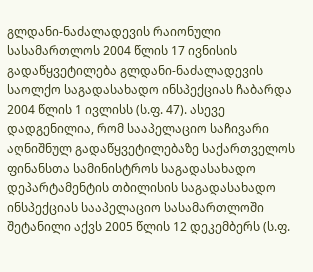გლდანი-ნაძალადევის რაიონული სასამართლოს 2004 წლის 17 ივნისის გადაწყვეტილება გლდანი-ნაძალადევის საოლქო საგადასახადო ინსპექციას ჩაბარდა 2004 წლის 1 ივლისს (ს.ფ. 47). ასევე დადგენილია, რომ სააპელაციო საჩივარი აღნიშნულ გადაწყვეტილებაზე საქართველოს ფინანსთა სამინისტროს საგადასახადო დეპარტამენტის თბილისის საგადასახადო ინსპექციას სააპელაციო სასამართლოში შეტანილი აქვს 2005 წლის 12 დეკემბერს (ს.ფ.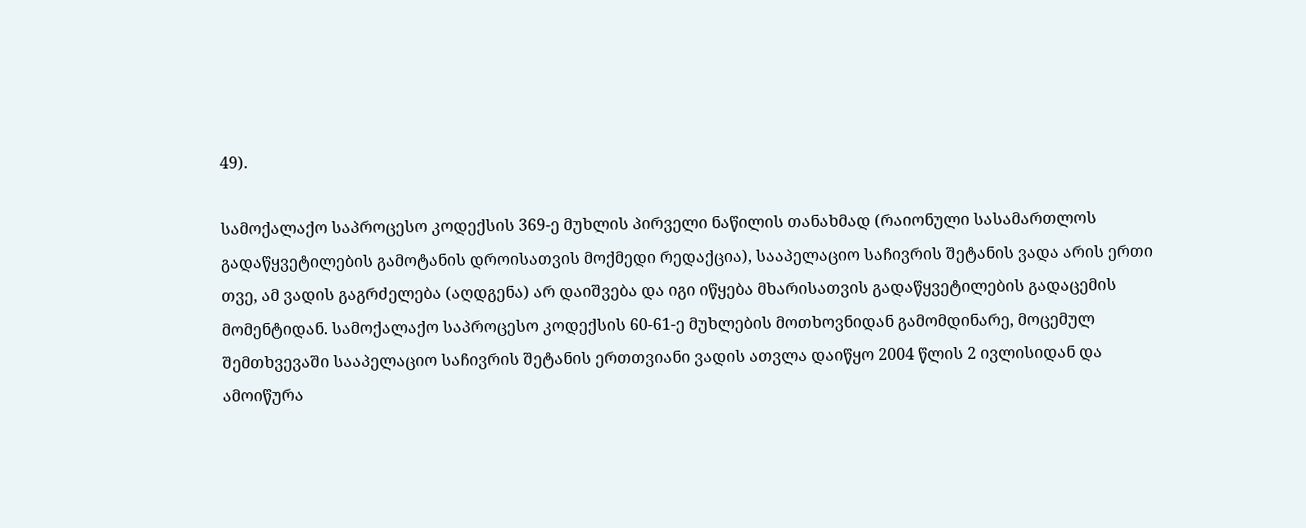49).

სამოქალაქო საპროცესო კოდექსის 369-ე მუხლის პირველი ნაწილის თანახმად (რაიონული სასამართლოს გადაწყვეტილების გამოტანის დროისათვის მოქმედი რედაქცია), სააპელაციო საჩივრის შეტანის ვადა არის ერთი თვე, ამ ვადის გაგრძელება (აღდგენა) არ დაიშვება და იგი იწყება მხარისათვის გადაწყვეტილების გადაცემის მომენტიდან. სამოქალაქო საპროცესო კოდექსის 60-61-ე მუხლების მოთხოვნიდან გამომდინარე, მოცემულ შემთხვევაში სააპელაციო საჩივრის შეტანის ერთთვიანი ვადის ათვლა დაიწყო 2004 წლის 2 ივლისიდან და ამოიწურა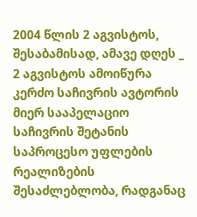2004 წლის 2 აგვისტოს, შესაბამისად, ამავე დღეს _ 2 აგვისტოს ამოიწურა კერძო საჩივრის ავტორის მიერ სააპელაციო საჩივრის შეტანის საპროცესო უფლების რეალიზების შესაძლებლობა, რადგანაც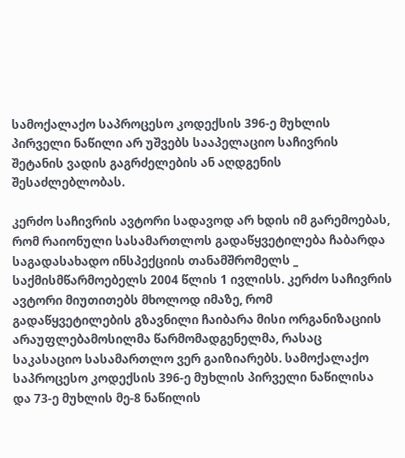სამოქალაქო საპროცესო კოდექსის 396-ე მუხლის პირველი ნაწილი არ უშვებს სააპელაციო საჩივრის შეტანის ვადის გაგრძელების ან აღდგენის შესაძლებლობას.

კერძო საჩივრის ავტორი სადავოდ არ ხდის იმ გარემოებას, რომ რაიონული სასამართლოს გადაწყვეტილება ჩაბარდა საგადასახადო ინსპექციის თანამშრომელს _ საქმისმწარმოებელს 2004 წლის 1 ივლისს. კერძო საჩივრის ავტორი მიუთითებს მხოლოდ იმაზე, რომ გადაწყვეტილების გზავნილი ჩაიბარა მისი ორგანიზაციის არაუფლებამოსილმა წარმომადგენელმა, რასაც საკასაციო სასამართლო ვერ გაიზიარებს. სამოქალაქო საპროცესო კოდექსის 396-ე მუხლის პირველი ნაწილისა და 73-ე მუხლის მე-8 ნაწილის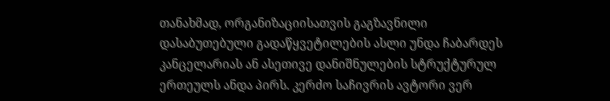თანახმად, ორგანიზაციისათვის გაგზავნილი დასაბუთებული გადაწყვეტილების ასლი უნდა ჩაბარდეს კანცელარიას ან ასეთივე დანიშნულების სტრუქტურულ ერთეულს ანდა პირს. კერძო საჩივრის ავტორი ვერ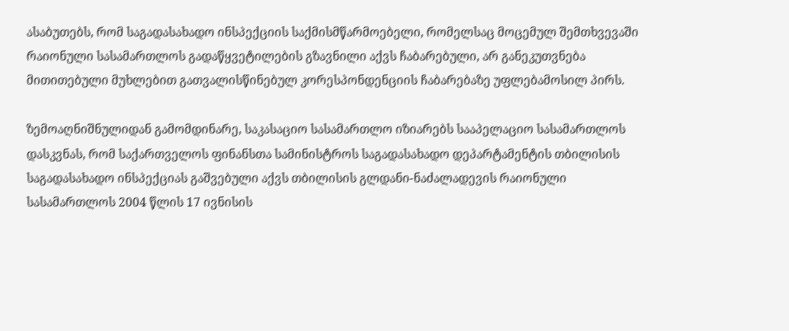ასაბუთებს, რომ საგადასახადო ინსპექციის საქმისმწარმოებელი, რომელსაც მოცემულ შემთხვევაში რაიონული სასამართლოს გადაწყვეტილების გზავნილი აქვს ჩაბარებული, არ განეკუთვნება მითითებული მუხლებით გათვალისწინებულ კორესპონდენციის ჩაბარებაზე უფლებამოსილ პირს.

ზემოაღნიშნულიდან გამომდინარე, საკასაციო სასამართლო იზიარებს სააპელაციო სასამართლოს დასკვნას, რომ საქართველოს ფინანსთა სამინისტროს საგადასახადო დეპარტამენტის თბილისის საგადასახადო ინსპექციას გაშვებული აქვს თბილისის გლდანი-ნაძალადევის რაიონული სასამართლოს 2004 წლის 17 ივნისის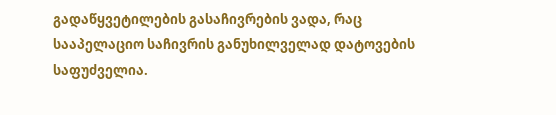გადაწყვეტილების გასაჩივრების ვადა, რაც სააპელაციო საჩივრის განუხილველად დატოვების საფუძველია.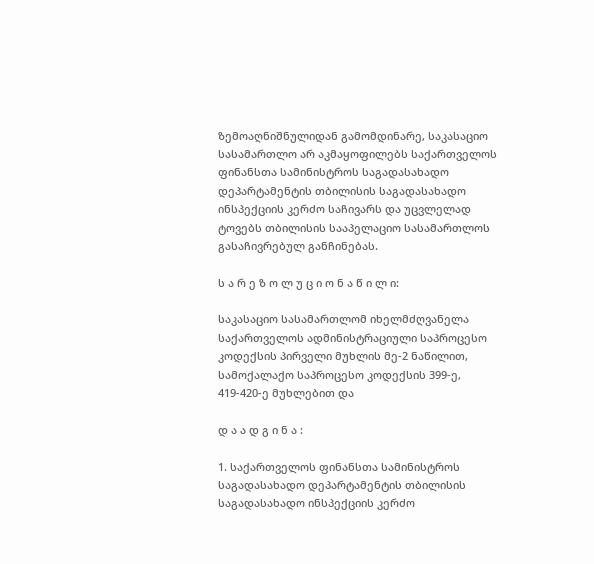ზემოაღნიშნულიდან გამომდინარე, საკასაციო სასამართლო არ აკმაყოფილებს საქართველოს ფინანსთა სამინისტროს საგადასახადო დეპარტამენტის თბილისის საგადასახადო ინსპექციის კერძო საჩივარს და უცვლელად ტოვებს თბილისის სააპელაციო სასამართლოს გასაჩივრებულ განჩინებას.

ს ა რ ე ზ ო ლ უ ც ი ო ნ ა წ ი ლ ი:

საკასაციო სასამართლომ იხელმძღვანელა საქართველოს ადმინისტრაციული საპროცესო კოდექსის პირველი მუხლის მე-2 ნაწილით, სამოქალაქო საპროცესო კოდექსის 399-ე, 419-420-ე მუხლებით და

დ ა ა დ გ ი ნ ა :

1. საქართველოს ფინანსთა სამინისტროს საგადასახადო დეპარტამენტის თბილისის საგადასახადო ინსპექციის კერძო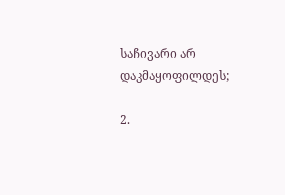საჩივარი არ დაკმაყოფილდეს;

2.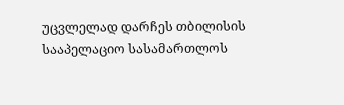უცვლელად დარჩეს თბილისის სააპელაციო სასამართლოს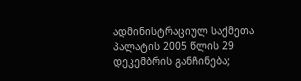ადმინისტრაციულ საქმეთა პალატის 2005 წლის 29 დეკემბრის განჩინება;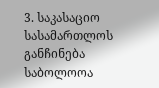3. საკასაციო სასამართლოს განჩინება საბოლოოა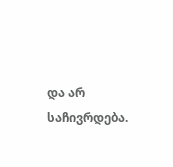და არ საჩივრდება.